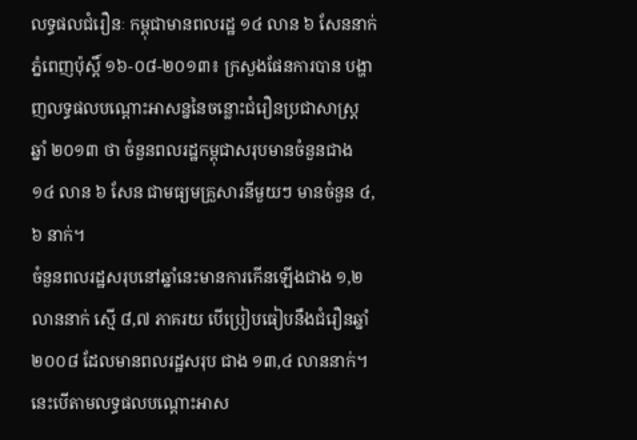លទ្ធផលជំរឿនៈ កម្ពុជាមានពលរដ្ឋ ១៤ លាន ៦ សែននាក់
ភ្នំពេញប៉ុស្តិ៍ ១៦-០៨-២០១៣៖ ក្រសួងផែនការបាន បង្ហាញលទ្ធផលបណ្តោះអាសន្ននៃចន្លោះជំរឿនប្រជាសាស្ត្រ ឆ្នាំ ២០១៣ ថា ចំនួនពលរដ្ឋកម្ពុជាសរុបមានចំនួនជាង ១៤ លាន ៦ សែន ជាមធ្យមគ្រួសារនីមួយៗ មានចំនួន ៤,៦ នាក់។
ចំនួនពលរដ្ឋសរុបនៅឆ្នាំនេះមានការកើនឡើងជាង ១,២ លាននាក់ ស្មើ ៨,៧ ភាគរយ បើប្រៀបធៀបនឹងជំរឿនឆ្នាំ ២០០៨ ដែលមានពលរដ្ឋសរុប ជាង ១៣,៤ លាននាក់។ នេះបើតាមលទ្ធផលបណ្តោះអាស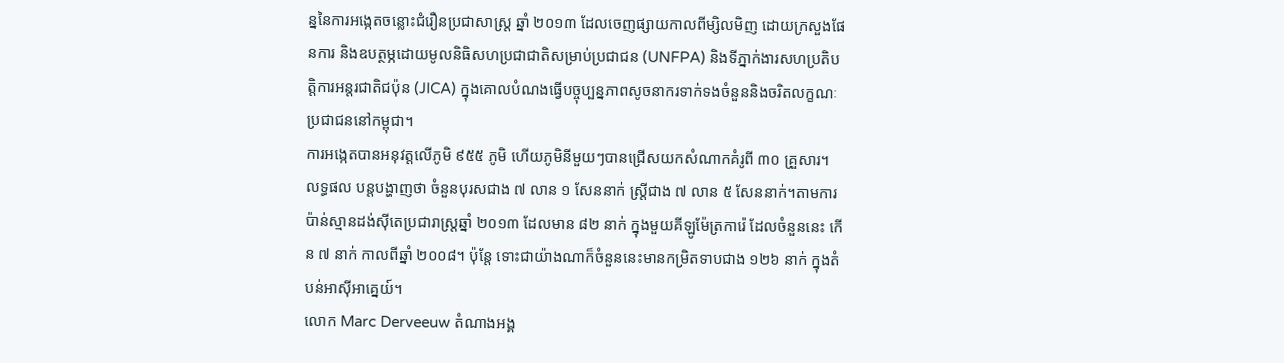ន្ននៃការអង្កេតចន្លោះជំរឿនប្រជាសាស្ត្រ ឆ្នាំ ២០១៣ ដែលចេញផ្សាយកាលពីម្សិលមិញ ដោយក្រសួងផែនការ និងឧបត្ថម្ភដោយមូលនិធិសហប្រជាជាតិសម្រាប់ប្រជាជន (UNFPA) និងទីភ្នាក់ងារសហប្រតិបត្តិការអន្តរជាតិជប៉ុន (JICA) ក្នុងគោលបំណងធ្វើបច្ចុប្បន្នភាពសូចនាករទាក់ទងចំនួននិងចរិតលក្ខណៈ ប្រជាជននៅកម្ពុជា។
ការអង្កេតបានអនុវត្តលើភូមិ ៩៥៥ ភូមិ ហើយភូមិនីមួយៗបានជ្រើសយកសំណាកគំរូពី ៣០ គ្រួសារ។
លទ្ធផល បន្តបង្ហាញថា ចំនួនបុរសជាង ៧ លាន ១ សែននាក់ ស្ត្រីជាង ៧ លាន ៥ សែននាក់។តាមការប៉ាន់ស្មានដង់ស៊ីតេប្រជារាស្ត្រឆ្នាំ ២០១៣ ដែលមាន ៨២ នាក់ ក្នុងមួយគីឡូម៉ែត្រការ៉េ ដែលចំនួននេះ កើន ៧ នាក់ កាលពីឆ្នាំ ២០០៨។ ប៉ុន្តែ ទោះជាយ៉ាងណាក៏ចំនួននេះមានកម្រិតទាបជាង ១២៦ នាក់ ក្នុងតំបន់អាស៊ីអាគ្នេយ៍។
លោក Marc Derveeuw តំណាងអង្គ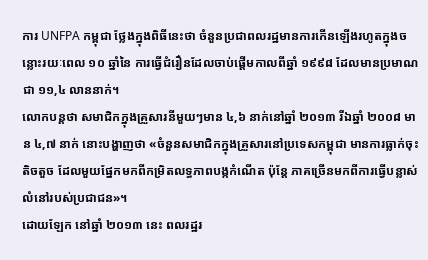ការ UNFPA កម្ពុជា ថ្លែងក្នុងពិធីនេះថា ចំនួនប្រជាពលរដ្ឋមានការកើនឡើងរហូតក្នុងចន្លោះរយៈពេល ១០ ឆ្នាំនៃ ការធ្វើជំរឿនដែលចាប់ផ្តើមកាលពីឆ្នាំ ១៩៩៨ ដែលមានប្រមាណជា ១១,៤ លាននាក់។
លោកបន្តថា សមាជិកក្នុងគ្រួសារនីមួយៗមាន ៤,៦ នាក់នៅឆ្នាំ ២០១៣ រីឯឆ្នាំ ២០០៨ មាន ៤,៧ នាក់ នោះបង្ហាញថា «ចំនួនសមាជិកក្នុងគ្រួសារនៅប្រទេសកម្ពុជា មានការធ្លាក់ចុះតិចតួច ដែលមួយផ្នែកមកពីកម្រិតលទ្ធភាពបង្កកំណើត ប៉ុន្តែ ភាគច្រើនមកពីការធ្វើបន្លាស់លំនៅរបស់ប្រជាជន»។
ដោយឡែក នៅឆ្នាំ ២០១៣ នេះ ពលរដ្ឋរ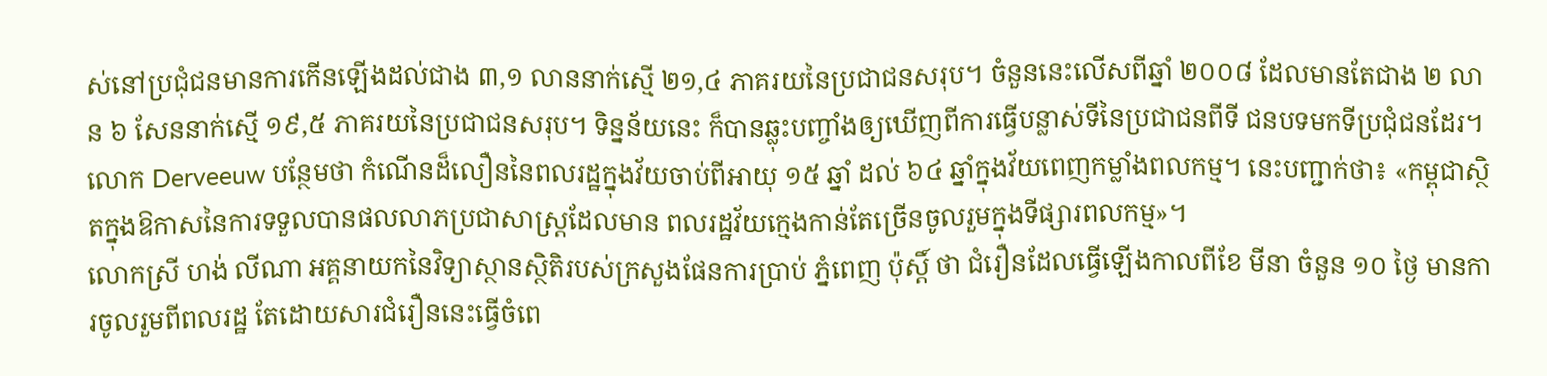ស់នៅប្រជុំជនមានការកើនឡើងដល់ជាង ៣,១ លាននាក់ស្មើ ២១,៤ ភាគរយនៃប្រជាជនសរុប។ ចំនួននេះលើសពីឆ្នាំ ២០០៨ ដែលមានតែជាង ២ លាន ៦ សែននាក់ស្មើ ១៩,៥ ភាគរយនៃប្រជាជនសរុប។ ទិន្នន័យនេះ ក៏បានឆ្លុះបញ្ចាំងឲ្យឃើញពីការធ្វើបន្លាស់ទីនៃប្រជាជនពីទី ជនបទមកទីប្រជុំជនដែរ។
លោក Derveeuw បន្ថែមថា កំណើនដ៏លឿននៃពលរដ្ឋក្នុងវ័យចាប់ពីអាយុ ១៥ ឆ្នាំ ដល់ ៦៤ ឆ្នាំក្នុងវ័យពេញកម្លាំងពលកម្ម។ នេះបញ្ជាក់ថា៖ «កម្ពុជាស្ថិតក្នុងឱកាសនៃការទទួលបានផលលាភប្រជាសាស្ត្រដែលមាន ពលរដ្ឋវ័យក្មេងកាន់តែច្រើនចូលរួមក្នុងទីផ្សារពលកម្ម»។
លោកស្រី ហង់ លីណា អគ្គនាយកនៃវិទ្យាស្ថានស្ថិតិរបស់ក្រសួងផែនការប្រាប់ ភ្នំពេញ ប៉ុស្តិ៍ ថា ជំរឿនដែលធ្វើឡើងកាលពីខែ មីនា ចំនួន ១០ ថ្ងៃ មានការចូលរួមពីពលរដ្ឋ តែដោយសារជំរឿននេះធ្វើចំពេ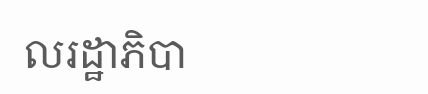លរដ្ឋាភិបា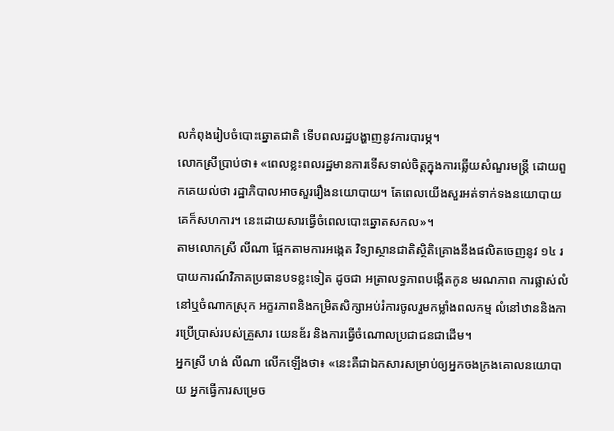លកំពុងរៀបចំបោះឆ្នោតជាតិ ទើបពលរដ្ឋបង្ហាញនូវការបារម្ភ។
លោកស្រីប្រាប់ថា៖ «ពេលខ្លះពលរដ្ឋមានការទើសទាល់ចិត្តក្នុងការឆ្លើយសំណួរមន្ត្រី ដោយពួកគេយល់ថា រដ្ឋាភិបាលអាចសួររឿងនយោបាយ។ តែពេលយើងសួរអត់ទាក់ទងនយោបាយ គេក៏សហការ។ នេះដោយសារធ្វើចំពេលបោះឆ្នោតសកល»។
តាមលោកស្រី លីណា ផ្អែកតាមការអង្កេត វិទ្យាស្ថានជាតិស្ថិតិគ្រោងនឹងផលិតចេញនូវ ១៤ របាយការណ៍វិភាគប្រធានបទខ្លះទៀត ដូចជា អត្រាលទ្ធភាពបង្កើតកូន មរណភាព ការផ្លាស់លំនៅឬចំណាកស្រុក អក្ខរភាពនិងកម្រិតសិក្សាអប់រំការចូលរួមកម្លាំងពលកម្ម លំនៅឋាននិងការប្រើប្រាស់របស់គ្រួសារ យេនឌ័រ និងការធ្វើចំណោលប្រជាជនជាដើម។
អ្នកស្រី ហង់ លីណា លើកឡើងថា៖ «នេះគឺជាឯកសារសម្រាប់ឲ្យអ្នកចងក្រងគោលនយោបាយ អ្នកធ្វើការសម្រេច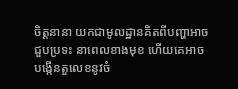ចិត្តនានា យកជាមូលដ្ឋានគិតពីបញ្ហាអាចជួបប្រទះ នាពេលខាងមុខ ហើយគេអាចបង្កើនតួលេខនូវចំ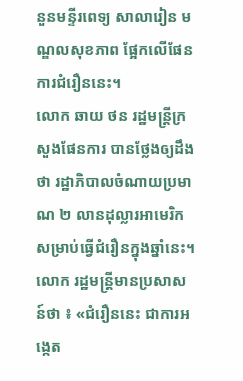នួនមន្ទីរពេទ្យ សាលារៀន មណ្ឌលសុខភាព ផ្អែកលើផែនការជំរឿននេះ។
លោក ឆាយ ថន រដ្ឋមន្ត្រីក្រសួងផែនការ បានថ្លែងឲ្យដឹងថា រដ្ឋាភិបាលចំណាយប្រមាណ ២ លានដុល្លារអាមេរិក សម្រាប់ធ្វើជំរឿនក្នុងឆ្នាំនេះ។
លោក រដ្ឋមន្ត្រីមានប្រសាសន៍ថា ៖ «ជំរឿននេះ ជាការអង្កេត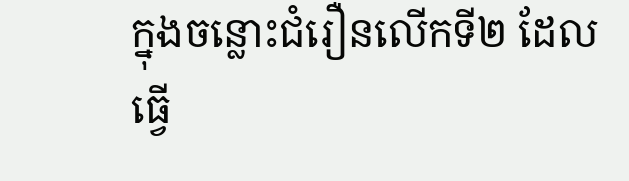ក្នុងចន្លោះជំរឿនលើកទី២ ដែលធ្វើ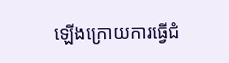ឡើងក្រោយការធ្វើជំ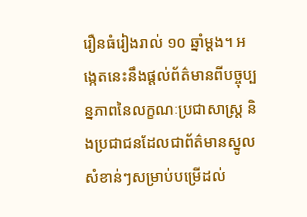រឿនធំរៀងរាល់ ១០ ឆ្នាំម្តង។ អង្កេតនេះនឹងផ្តល់ព័ត៌មានពីបច្ចុប្បន្នភាពនៃលក្ខណៈប្រជាសាស្ត្រ និងប្រជាជនដែលជាព័ត៌មានស្នូលសំខាន់ៗសម្រាប់បម្រើដល់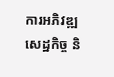ការអភិវឌ្ឍ សេដ្ឋកិច្ច និ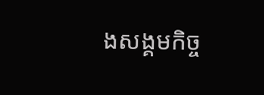ងសង្គមកិច្ច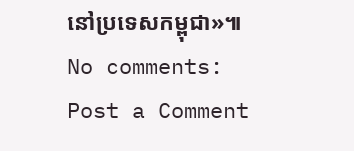នៅប្រទេសកម្ពុជា»៕
No comments:
Post a Comment